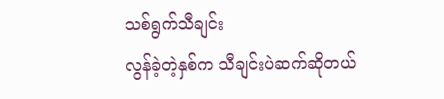သစ်ရွက်သီချင်း
လွန်ခဲ့တဲ့နှစ်က သီချင်းပဲဆက်ဆိုတယ်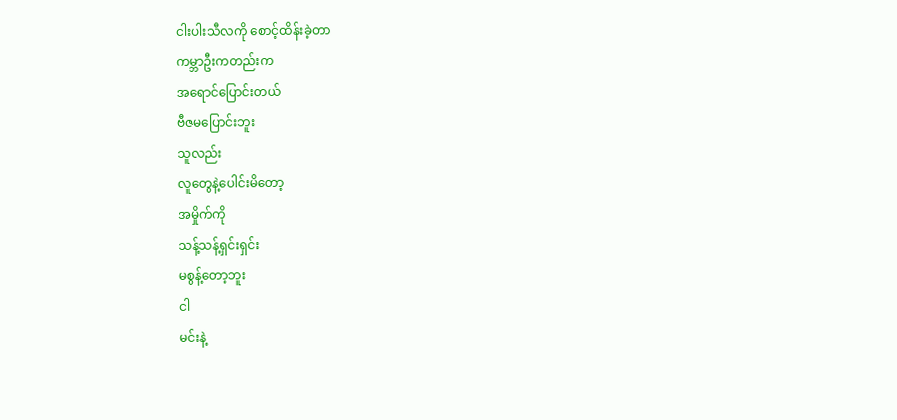ငါးပါးသီလကို စောင့်ထိန်းခဲ့တာ
ကမ္ဘာဦးကတည်းက
အရောင်ပြောင်းတယ်
ဗီဇမပြောင်းဘူး
သူလည်း
လူတွေနဲ့ပေါင်းမိတော့
အမှိုက်ကို
သန့်သန့်ရှင်းရှင်း
မစွန့်တော့ဘူး
ငါ
မင်းနဲ့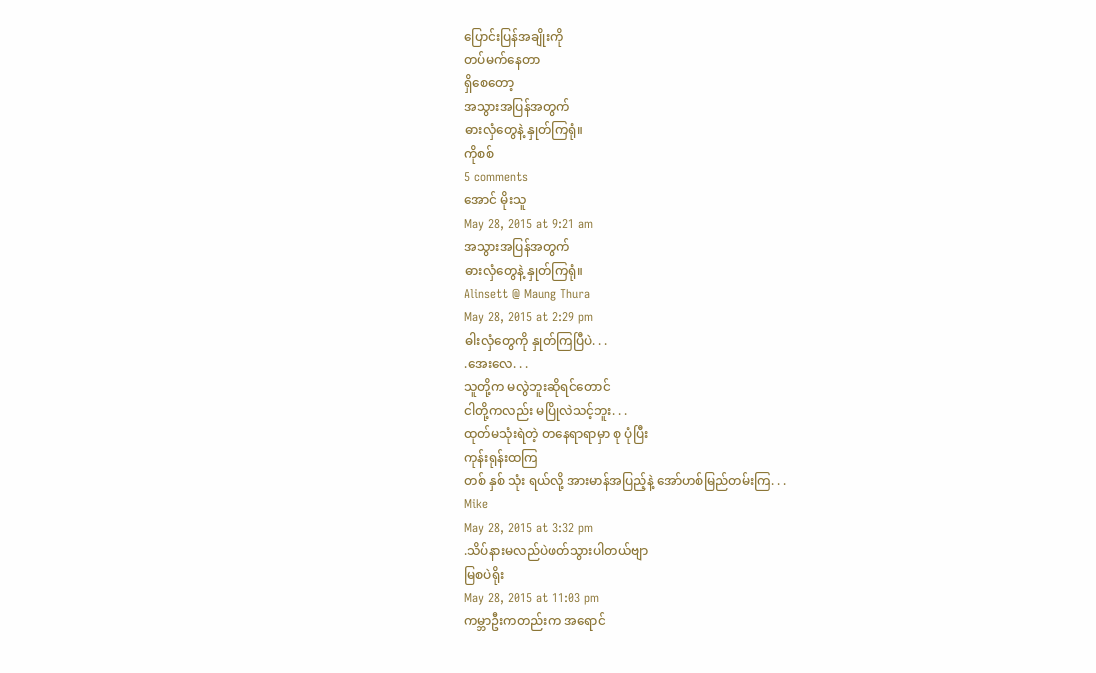ပြောင်းပြန်အချိုးကို
တပ်မက်နေတာ
ရှိစေတော့
အသွားအပြန်အတွက်
ဓားလှံတွေနဲ့ နှုတ်ကြရုံ။
ကိုစစ်
5 comments
အောင် မိုးသူ
May 28, 2015 at 9:21 am
အသွားအပြန်အတွက်
ဓားလှံတွေနဲ့ နှုတ်ကြရုံ။
Alinsett @ Maung Thura
May 28, 2015 at 2:29 pm
ဓါးလှံတွေကို နှုတ်ကြပြီပဲ. . .
.အေးလေ. . .
သူတို့က မလွဲဘူးဆိုရင်တောင်
ငါတို့ကလည်း မပြိုလဲသင့်ဘူး. . .
ထုတ်မသုံးရဲတဲ့ တနေရာရာမှာ စု ပုံပြီး
ကုန်းရုန်းထကြ
တစ် နှစ် သုံး ရယ်လို့ အားမာန်အပြည့်နဲ့ အော်ဟစ်မြည်တမ်းကြ. . .
Mike
May 28, 2015 at 3:32 pm
.သိပ်နားမလည်ပဲဖတ်သွားပါတယ်ဗျာ
မြစပဲရိုး
May 28, 2015 at 11:03 pm
ကမ္ဘာဦးကတည်းက အရောင်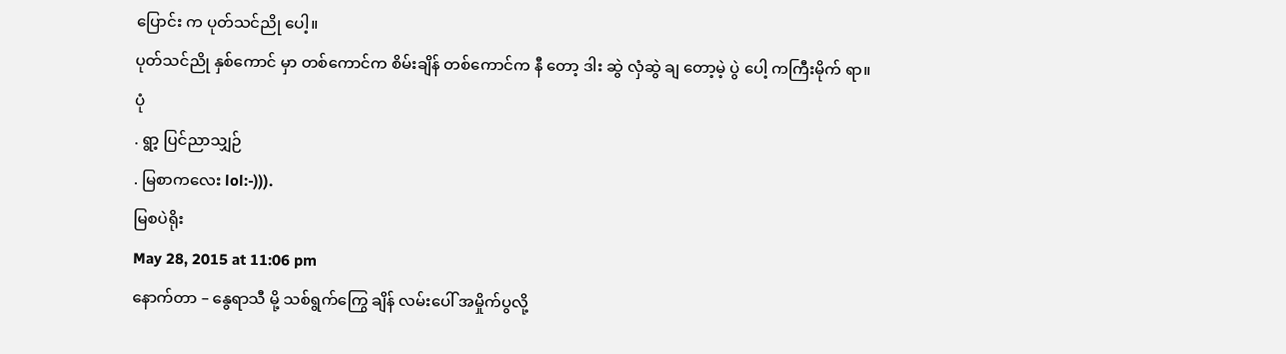ပြောင်း က ပုတ်သင်ညို ပေါ့။
ပုတ်သင်ညို နှစ်ကောင် မှာ တစ်ကောင်က စိမ်းချိန် တစ်ကောင်က နီ တော့ ဒါး ဆွဲ လှံဆွဲ ချ တော့မဲ့ ပွဲ ပေါ့ ကကြီးမိုက် ရာ။
ပုံ
. ရွာ့ ပြင်ညာသျှဉ်
. မြစာကလေး lol:-))).
မြစပဲရိုး
May 28, 2015 at 11:06 pm
နောက်တာ – နွေရာသီ မို့ သစ်ရွက်ကြွေ ချိန် လမ်းပေါ် အမှိုက်ပွလို့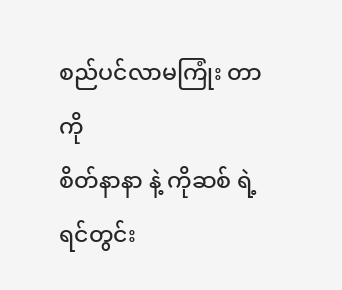စည်ပင်လာမကြုံး တာ ကို
စိတ်နာနာ နဲ့ ကိုဆစ် ရဲ့ ရင်တွင်း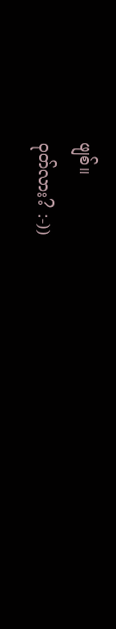ဖျစ်။
ဝုတ်လား? :-))